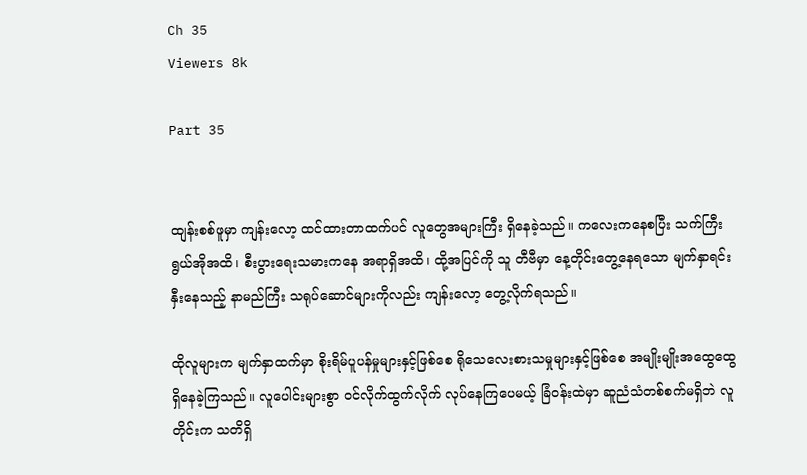Ch 35
Viewers 8k

Part 35


ထျန်းစစ်ဖူမှာ ကျန်းလော့ ထင်ထားတာထက်ပင် လူတွေအများကြီး ရှိနေခဲ့သည်။ ကလေးကနေစပြီး သက်ကြီးရွယ်အိုအထိ၊ စီးပွားရေးသမားကနေ အရာရှိအထိ၊ ထို့အပြင်ကို သူ တီဗီမှာ နေ့တိုင်းတွေ့နေရသော မျက်နှာရင်းနှီးနေသည့် နာမည်ကြီး သရုပ်ဆောင်များကိုလည်း ကျန်းလော့ တွေ့လိုက်ရသည်။

ထိုလူများက မျက်နှာထက်မှာ စိုးရိမ်ပူပန်မှုများနှင့်ဖြစ်စေ ရိုသေလေးစားသမှုများနှင့်ဖြစ်စေ အမျိုးမျိုးအထွေထွေ ရှိနေခဲ့ကြသည်။ လူပေါင်းများစွာ ဝင်လိုက်ထွက်လိုက် လုပ်နေကြပေမယ့် ခြံဝန်းထဲမှာ ဆူညံသံတစ်စက်မရှိဘဲ လူတိုင်းက သတိရှိ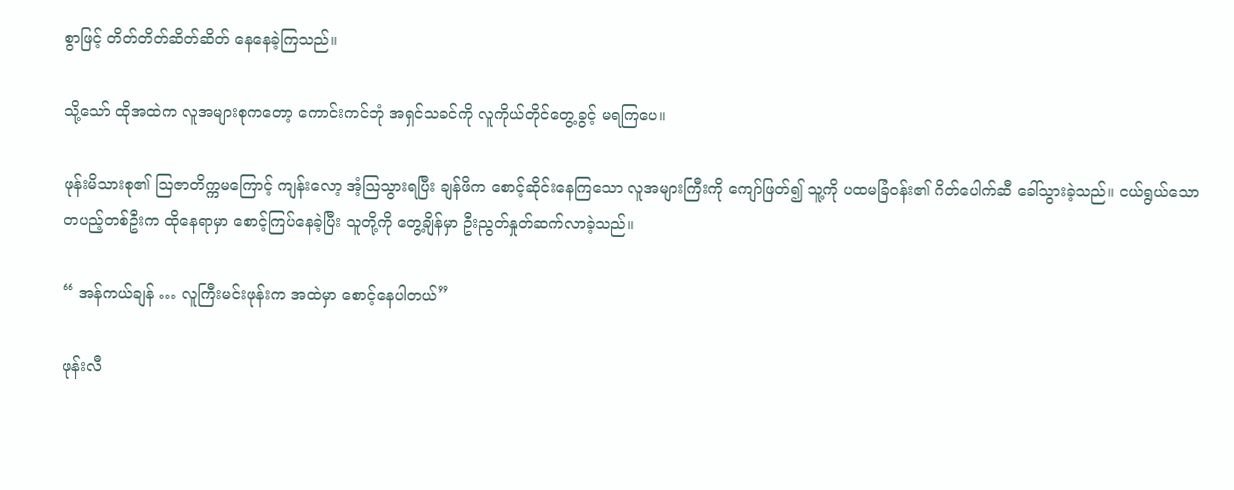စွာဖြင့် တိတ်တိတ်ဆိတ်ဆိတ် နေနေခဲ့ကြသည်။

သို့သော် ထိုအထဲက လူအများစုကတော့ ကောင်းကင်ဘုံ အရှင်သခင်ကို လူကိုယ်တိုင်တွေ့ခွင့် မရကြပေ။

ဖုန်းမိသားစု၏ ဩဇာတိက္ကမကြောင့် ကျန်းလော့ အံ့ဩသွားရပြီး ချန်ဖိက စောင့်ဆိုင်းနေကြသော လူအများကြီးကို ကျော်ဖြတ်၍ သူ့ကို ပထမခြံဝန်း၏ ဂိတ်ပေါက်ဆီ ခေါ်သွားခဲ့သည်။ ငယ်ရွယ်သော တပည့်တစ်ဦးက ထိုနေရာမှာ စောင့်ကြပ်နေခဲ့ပြီး သူတို့ကို တွေ့ချိန်မှာ ဦးညွတ်နှုတ်ဆက်လာခဲ့သည်။

“ အန်ကယ်ချန် … လူကြီးမင်းဖုန်းက အထဲမှာ စောင့်နေပါတယ်”

ဖုန်းလီ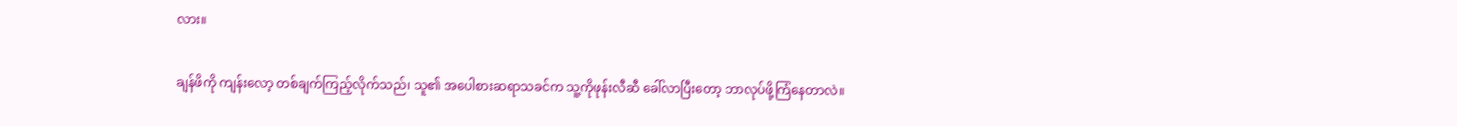လား။

ချန်ဖိကို ကျန်းလော့ တစ်ချက်ကြည့်လိုက်သည်၊ သူ၏ အပေါစားဆရာသခင်က သူ့ကိုဖုန်းလီဆီ ခေါ်လာပြီးတော့ ဘာလုပ်ဖို့ကြံနေတာလဲ။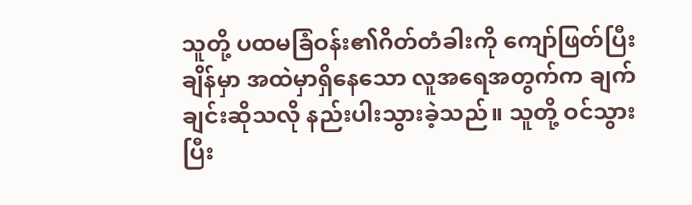သူတို့ ပထမခြံဝန်း၏ဂိတ်တံခါးကို ကျော်ဖြတ်ပြီးချိန်မှာ အထဲမှာရှိနေသော လူအရေအတွက်က ချက်ချင်းဆိုသလို နည်းပါးသွားခဲ့သည်။ သူတို့ ဝင်သွားပြီး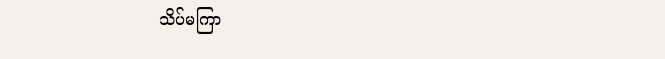သိပ်မကြာ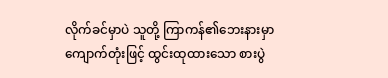လိုက်ခင်မှာပဲ သူတို့ ကြာကန်၏ဘေးနားမှာ ကျောက်တုံးဖြင့် ထွင်းထုထားသော စားပွဲ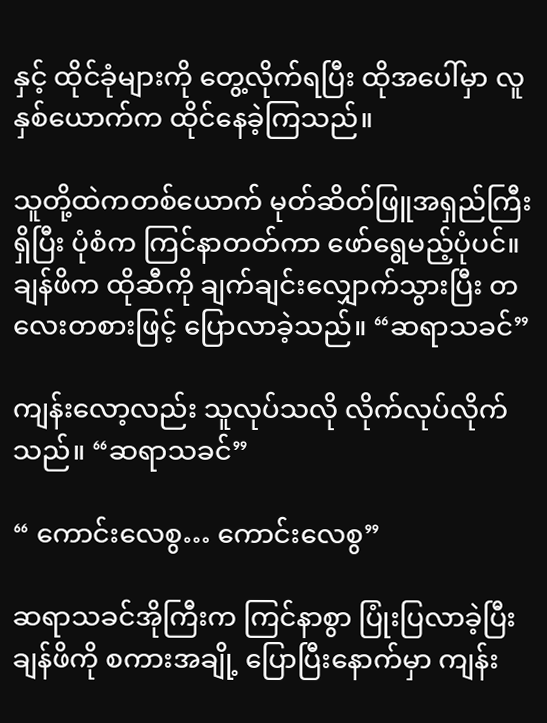နှင့် ထိုင်ခုံများကို တွေ့လိုက်ရပြီး ထိုအပေါ်မှာ လူနှစ်ယောက်က ထိုင်နေခဲ့ကြသည်။

သူတို့ထဲကတစ်ယောက် မုတ်ဆိတ်ဖြူအရှည်ကြီးရှိပြီး ပုံစံက ကြင်နာတတ်ကာ ဖော်ရွေမည့်ပုံပင်။ ချန်ဖိက ထိုဆီကို ချက်ချင်းလျှောက်သွားပြီး တလေးတစားဖြင့် ပြောလာခဲ့သည်။ “ဆရာသခင်”

ကျန်းလော့လည်း သူလုပ်သလို လိုက်လုပ်လိုက်သည်။ “ဆရာသခင်”

“ ကောင်းလေစွ… ကောင်း‌လေစွ”

ဆရာသခင်အိုကြီးက ကြင်နာစွာ ပြုံးပြလာခဲ့ပြီး ချန်ဖိကို စကားအချို့ ပြောပြီးနောက်မှာ ကျန်း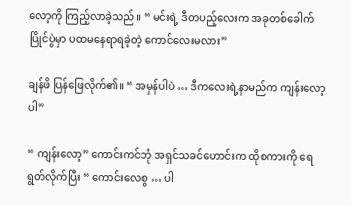လော့ကို ကြည့်လာခဲ့သည်။ “ မင်းရဲ့ ဒီတပည့်လေးက အခုတစ်ခေါက်ပြိုင်ပွဲမှာ ပထမနေရာရခဲ့တဲ့ ကောင်လေးမလား”

ချန်ဖိ ပြန်ဖြေလိုက်၏။ “ အမှန်ပါပဲ … ဒီကလေးရဲ့နာမည်က ကျန်းလော့ပါ”

“ ကျန်းလော့” ကောင်းကင်ဘုံ အရှင်သခင်‌ဟောင်းက ထိုစကားကို ရေရွတ်လိုက်ပြီး “ ကောင်းလေစွ … ပါ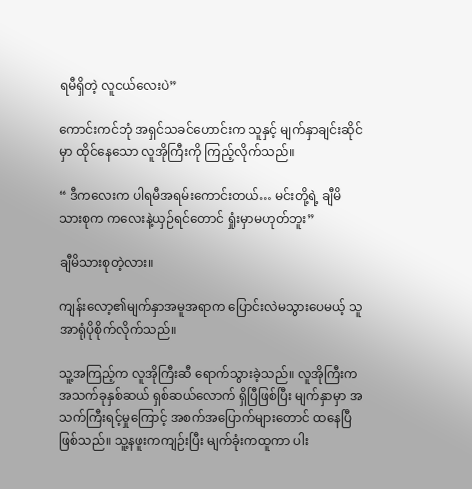ရမီရှိတဲ့ လူငယ်လေးပဲ”

ကောင်းကင်ဘုံ အရှင်သခင်‌ဟောင်းက သူနှင့် မျက်နှာချင်းဆိုင်မှာ ထိုင်နေသော လူအိုကြီးကို ကြည့်လိုက်သည်။

“ ဒီကလေးက ပါရမီအရမ်းကောင်းတယ်… မင်းတို့ရဲ့ ချီမိသားစုက ကလေးနဲ့ယှဉ်ရင်တောင် ရှုံးမှာမဟုတ်ဘူး”

ချီမိသားစုတဲ့လား။

ကျန်းလော့၏မျက်နှာအမူအရာက ပြောင်းလဲမသွားပေမယ့် သူ အာရုံပိုစိုက်လိုက်သည်။

သူ့အကြည့်က လူအိုကြီးဆီ ရောက်သွားခဲ့သည်။ လူအိုကြီးက အသက်ခုနှစ်ဆယ် ရှစ်ဆယ်လောက် ရှိပြီဖြစ်ပြီး မျက်နှာမှာ အသက်ကြီးရင့်မှုကြောင့် အစက်အပြောက်များတောင် ထနေပြီဖြစ်သည်။ သူ့နဖူးကကျဉ်းပြီး မျက်ခုံးကထူကာ ပါး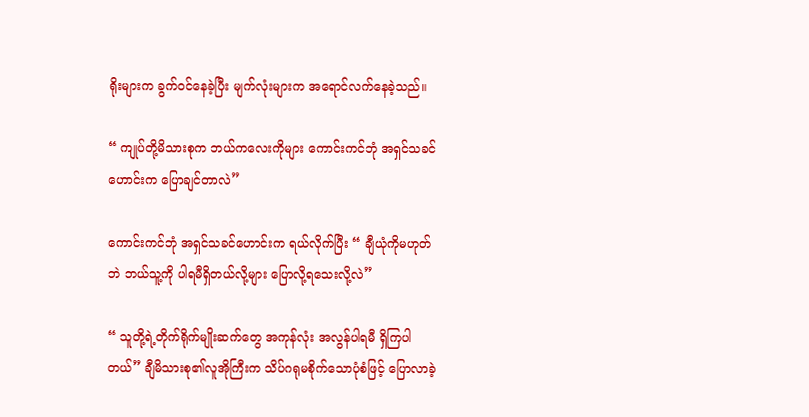ရိုး‌များက ခွက်ဝင်နေခဲ့ပြီး မျက်လုံးများက အရောင်လက်နေခဲ့သည်။

“ ကျုပ်တို့မိသားစုက ဘယ်ကလေးကိုများ ကောင်းကင်ဘုံ အရှင်သခင်ဟောင်းက ပြောချင်တာလဲ”

ကောင်းကင်ဘုံ အရှင်သခင်ဟောင်းက ရယ်လိုက်ပြီး “ ချီယုံကိုမဟုတ်ဘဲ ဘယ်သူ့ကို ပါရမီရှိတယ်လို့များ ပြောလို့ရသေးလို့လဲ”

“ သူတို့ရဲ့တိုက်ရိုက်မျိုးဆက်တွေ အကုန်လုံး အလွန်ပါရမီ ရှိကြပါတယ်” ချီမိသားစု၏လူအိုကြီးက သိပ်ဂရုမစိုက်သောပုံစံဖြင့် ပြောလာခဲ့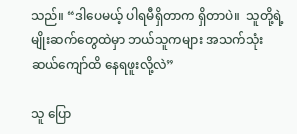သည်။ “ဒါပေမယ့် ပါရမီရှိတာက ရှိတာပဲ။  သူတို့ရဲ့ မျိုးဆက်တွေထဲမှာ ဘယ်သူကများ အသက်သုံးဆယ်ကျော်ထိ နေရဖူးလို့လဲ”

သူ ပြော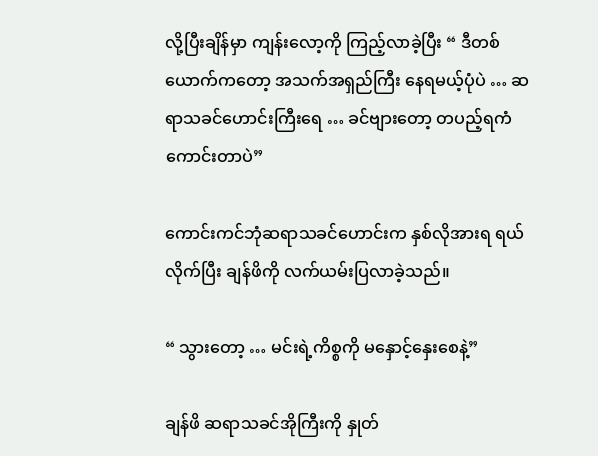လို့ပြီးချိန်မှာ ကျန်းလော့ကို ကြည့်လာခဲ့ပြီး “ ဒီတစ်ယောက်ကတော့ အသက်အရှည်ကြီး နေရမယ့်ပုံပဲ … ဆရာသခင်ဟောင်းကြီးရေ … ခင်ဗျားတော့ တပည့်ရကံကောင်းတာပဲ”

ကောင်းကင်ဘုံဆရာသခင်ဟောင်းက နှစ်လိုအားရ ရယ်လိုက်ပြီး ချန်ဖိကို လက်ယမ်းပြလာခဲ့သည်။

“ သွားတော့ … မင်းရဲ့ကိစ္စကို မနှောင့်နှေးစေနဲ့”

ချန်ဖိ ဆရာသခင်အိုကြီးကို နှုတ်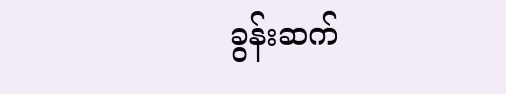ခွန်းဆက်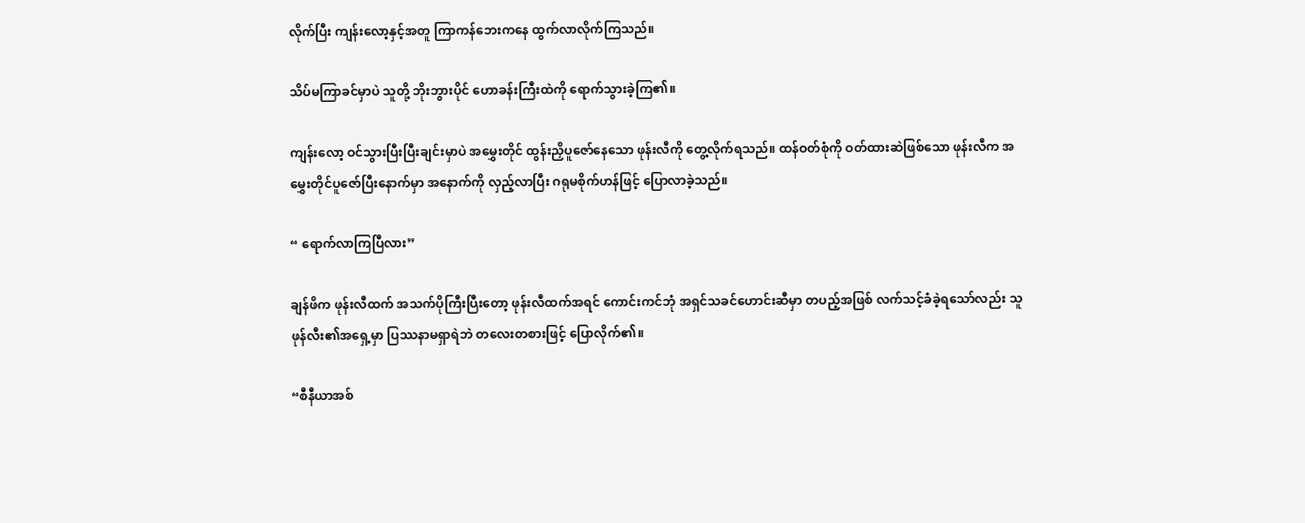လိုက်ပြီး ကျန်းလော့နှင့်အတူ ကြာကန်ဘေးကနေ ထွက်လာလိုက်ကြသည်။

သိပ်မကြာခင်မှာပဲ သူတို့ ဘိုးဘွားပိုင် ဟောခန်းကြီးထဲကို ရောက်သွားခဲ့ကြ၏။

ကျန်းလော့ ဝင်သွားပြီးပြီးချင်းမှာပဲ အမွှေးတိုင် ထွန်းညှိပူဇော်နေသော ဖုန်းလီကို တွေ့လိုက်ရသည်။ ထန်ဝတ်စုံကို ဝတ်ထားဆဲဖြစ်သော ဖုန်းလီက အမွှေးတိုင်ပူဇော်ပြီးနောက်မှာ အနောက်ကို လှည့်လာပြီး ဂရုမစိုက်ဟန်ဖြင့် ပြောလာခဲ့သည်။

“ ရောက်လာကြပြီလား”

ချန်ဖိက ဖုန်းလီထက် အသက်ပိုကြီးပြီးတော့ ဖုန်းလီထက်အရင် ကောင်းကင်ဘုံ အရှင်သခင်ဟောင်းဆီမှာ တပည့်အဖြစ် လက်သင့်ခံခဲ့ရသော်လည်း သူ ဖုန်လီး၏အရှေ့မှာ ပြဿနာမရှာရဲဘဲ တလေးတစားဖြင့် ပြောလိုက်၏။

“စီနီယာအစ်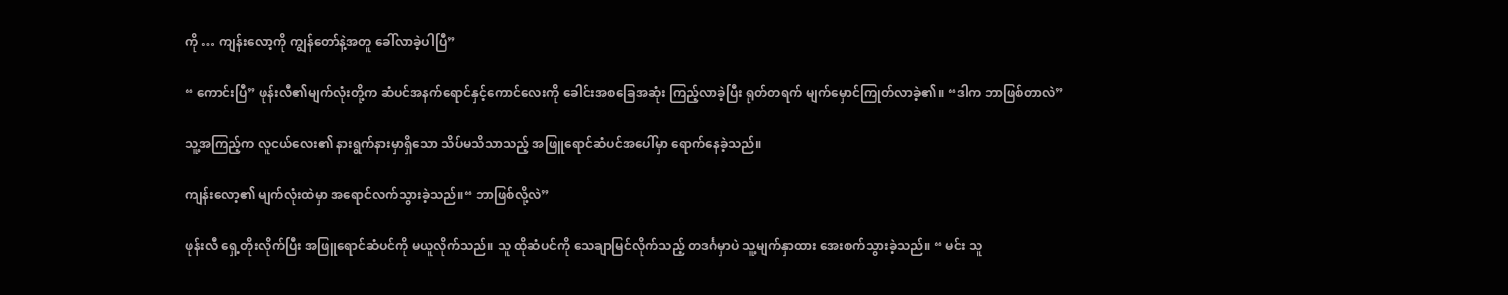ကို … ကျန်းလော့ကို ကျွန်တော်နဲ့အတူ ခေါ်လာခဲ့ပါပြီ”

“ ကောင်းပြီ” ဖုန်းလီ၏မျက်လုံးတို့က ဆံပင်အနက်ရောင်နှင့်ကောင်လေးကို ခေါင်းအစခြေအဆုံး ကြည့်လာခဲ့ပြီး ရုတ်တရက် မျက်မှောင်ကြုတ်လာခဲ့၏။ “ဒါက ဘာဖြစ်တာလဲ”

သူ့အကြည့်က လူငယ်လေး၏ နားရွက်နားမှာရှိသော သိပ်မသိသာသည့် အဖြူရောင်ဆံပင်အပေါ်မှာ ရောက်နေခဲ့သည်။

ကျန်းလော့၏ မျက်လုံးထဲမှာ အရောင်လက်သွားခဲ့သည်။“ ဘာဖြစ်လို့လဲ”

ဖုန်းလီ ရှေ့တိုးလိုက်ပြီး အဖြူရောင်ဆံပင်ကို မယူလိုက်သည်။ သူ ထိုဆံပင်ကို သေချာမြင်လိုက်သည့် တဒင်္ဂမှာပဲ သူ့မျက်နှာထား အေးစက်သွားခဲ့သည်။ “ မင်း သူ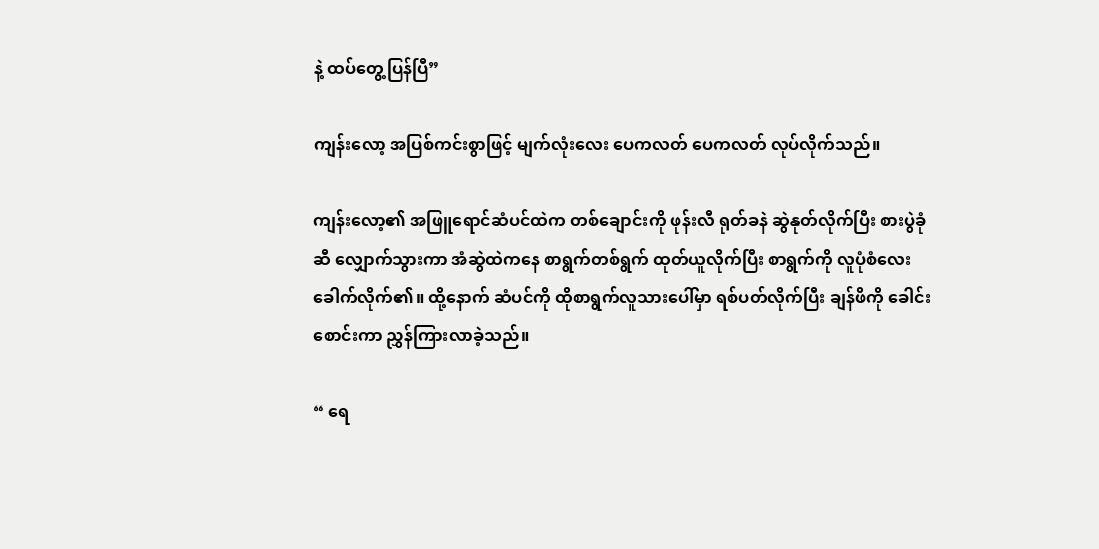နဲ့ ထပ်တွေ့ပြန်ပြီ”

ကျန်းလော့ အပြစ်ကင်းစွာဖြင့် မျက်လုံးလေး ပေကလတ် ပေကလတ် လုပ်လိုက်သည်။

ကျန်းလော့၏ အဖြူရောင်ဆံပင်‌ထဲက တစ်ချောင်းကို ဖုန်းလီ ရုတ်ခနဲ ဆွဲနုတ်လိုက်ပြီး စားပွဲခုံဆီ လျှောက်သွားကာ အံဆွဲထဲကနေ စာရွက်တစ်ရွက် ထုတ်ယူလိုက်ပြီး စာရွက်ကို လူပုံစံလေး ခေါက်လိုက်၏။ ထို့နောက် ဆံပင်ကို ထိုစာရွက်လူသားပေါ်မှာ ရစ်ပတ်လိုက်ပြီး ချန်ဖိကို ခေါင်းစောင်းကာ ညွှန်ကြားလာခဲ့သည်။

“ ရေ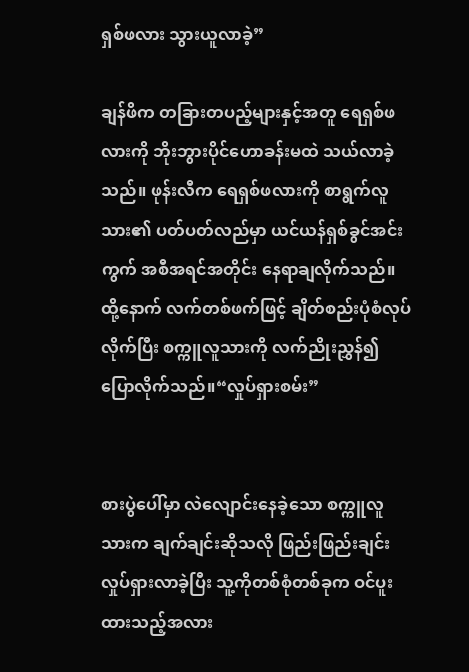ရှစ်ဖလား သွားယူလာခဲ့”

ချန်ဖိက တခြားတပည့်များနှင့်အတူ ရေရှစ်ဖလားကို ဘိုးဘွားပိုင်ဟောခန်းမထဲ သယ်လာခဲ့သည်။ ဖုန်းလီက ရေရှစ်ဖလားကို စာရွက်လူသား၏ ပတ်ပတ်လည်မှာ ယင်ယန်ရှစ်ခွင်အင်းကွက် အစီအရင်အတိုင်း နေရာချလိုက်သည်။ ထို့နောက် လက်တစ်ဖက်ဖြင့် ချိတ်စည်းပုံစံလုပ်လိုက်ပြီး စက္ကူလူသားကို လက်ညိုးညွှန်၍ ပြောလိုက်သည်။“လှုပ်ရှားစမ်း”


စားပွဲပေါ်မှာ လဲလျောင်းနေခဲ့သော စက္ကူလူသားက ချက်ချင်းဆိုသလို ဖြည်းဖြည်းချင်း လှုပ်ရှားလာခဲ့ပြီး သူ့ကိုတစ်စုံတစ်ခုက ဝင်ပူးထားသည့်အလား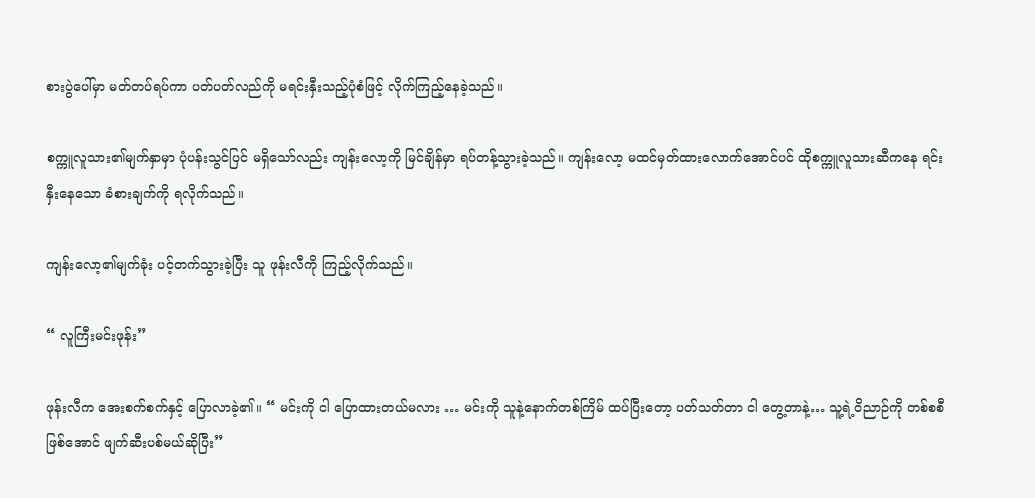စားပွဲပေါ်မှာ မတ်တပ်ရပ်ကာ ပတ်ပတ်လည်ကို မရင်းနှီးသည့်ပုံစံဖြင့် လိုက်ကြည့်နေခဲ့သည်။

စက္ကူလူသား၏မျက်နှာမှာ ပုံပန်းသွင်ပြင် မရှိသော်လည်း ကျန်းလော့ကို မြင်ချိန်မှာ ရပ်တန့်သွားခဲ့သည်။ ကျန်းလော့ မထင်မှတ်ထားလောက်အောင်ပင် ထိုစက္ကူလူသားဆီကနေ ရင်းနှီးနေသော ခံစားချက်ကို ရလိုက်သည်။

ကျန်းလော့၏မျက်ခုံး ပင့်တက်သွားခဲ့ပြီး သူ ဖုန်းလီကို ကြည့်လိုက်သည်။

“ လူကြီးမင်းဖုန်း”

ဖုန်းလီက အေးစက်စက်နှင့် ပြောလာခဲ့၏။ “ မင်းကို ငါ ပြောထားတယ်မလား … မင်းကို သူနဲ့နောက်တစ်ကြိမ် ထပ်ပြီးတော့ ပတ်သတ်တာ ငါ တွေ့တာနဲ့… သူ့ရဲ့ဝိညာဉ်ကို တစ်စစီဖြစ်‌အောင် ဖျက်ဆီးပစ်မယ်ဆိုပြီး”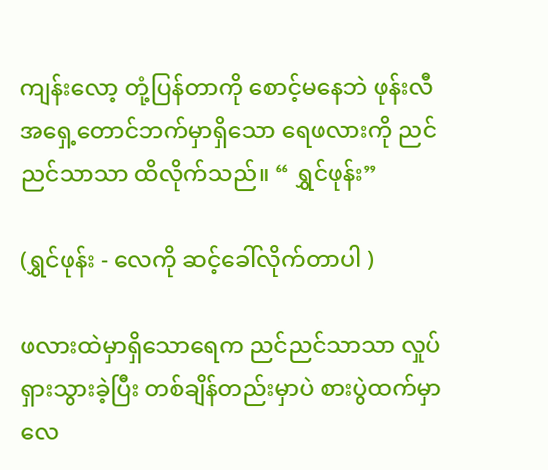ကျန်းလော့ တုံ့ပြန်တာကို စောင့်မနေဘဲ ဖုန်းလီ အရှေ့တောင်ဘက်မှာရှိသော ရေဖလားကို ညင်ညင်သာသာ ထိလိုက်သည်။ “ ရွှင်ဖုန်း”

(ရွှင်ဖုန်း - လေကို ဆင့်ခေါ်လိုက်တာပါ )

ဖလားထဲမှာရှိသောရေက ညင်ညင်သာသာ လှုပ်ရှားသွားခဲ့ပြီး တစ်ချိန်တည်းမှာပဲ စားပွဲထက်မှာ လေ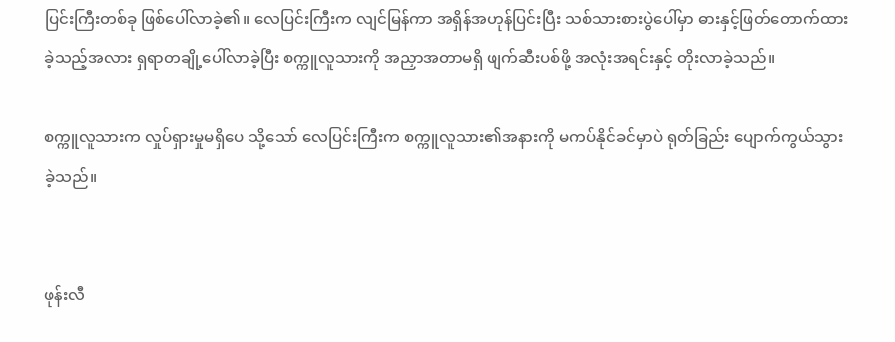ပြင်းကြီးတစ်ခု ဖြစ်ပေါ်လာခဲ့၏။ လေပြင်းကြီးက လျင်မြန်ကာ အရှိန်အဟုန်ပြင်းပြီး သစ်သားစားပွဲပေါ်မှာ ဓားနှင့်ဖြတ်တောက်ထားခဲ့သည့်အလား ရှရာတချို့ပေါ်လာခဲ့ပြီး စက္ကူလူသားကို အညှာအတာမရှိ ဖျက်ဆီးပစ်ဖို့ အလုံးအရင်းနှင့် တိုးလာခဲ့သည်။

စက္ကူလူသားက လှုပ်ရှားမှုမရှိပေ သို့သော် လေပြင်းကြီးက စက္ကူလူသား၏အနားကို မကပ်နိုင်ခင်မှာပဲ ရုတ်ခြည်း ပျောက်ကွယ်သွားခဲ့သည်။


ဖုန်းလီ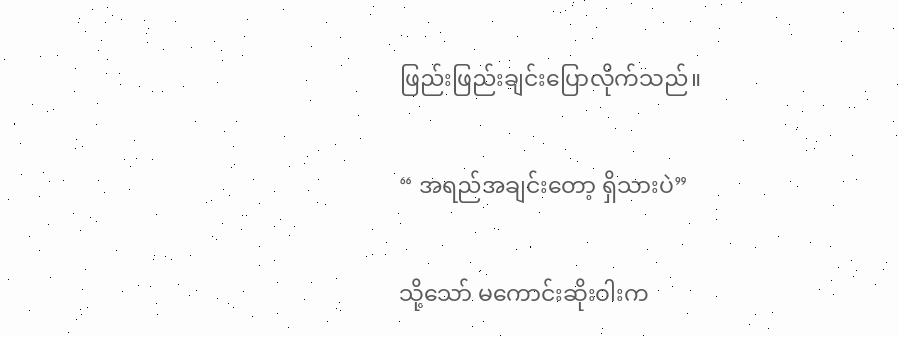ဖြည်းဖြည်းချင်းပြောလိုက်သည်။

“ အရည်အချင်းတော့ ရှိသားပဲ”

သို့သော် မကောင်းဆိုးဝါးက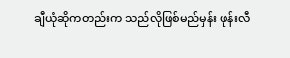ချီယုံဆိုကတည်းက သည်လိုဖြစ်မည်မှန်း ဖုန်းလီ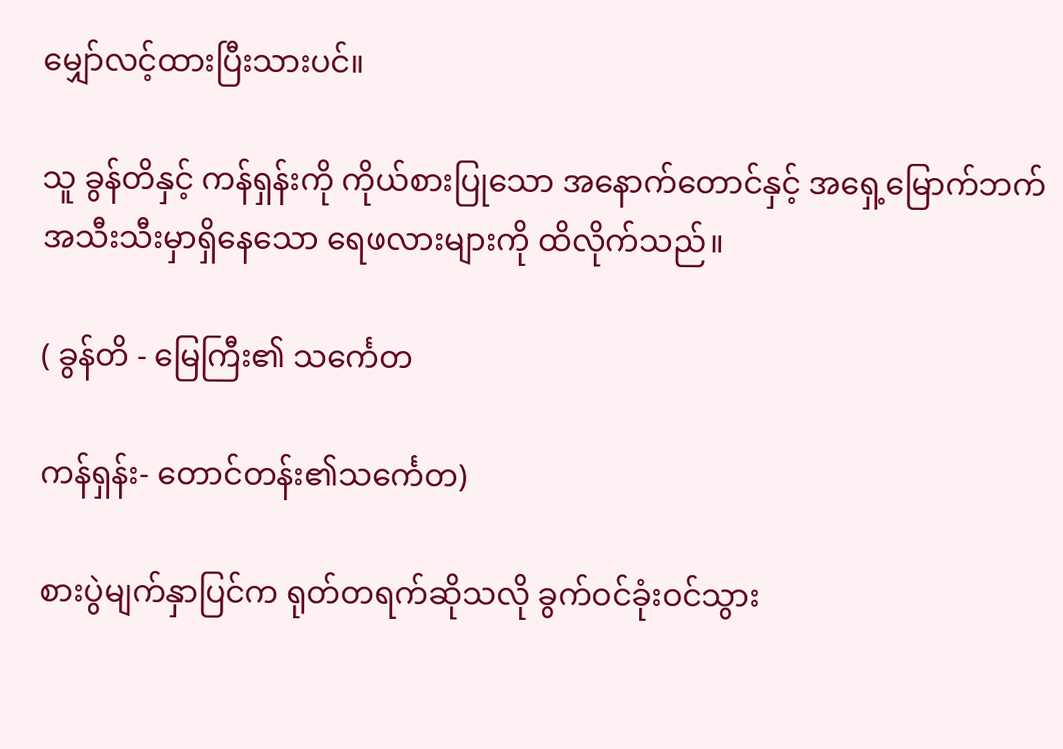မျှော်လင့်ထားပြီးသားပင်။

သူ ခွန်တိနှင့် ကန်ရှန်းကို ကိုယ်စားပြုသော အနောက်တောင်နှင့် အရှေ့မြောက်ဘက် အသီးသီးမှာရှိနေသော ရေဖလားများကို ထိလိုက်သည်။

( ခွန်တိ - မြေကြီး၏ သင်္ကေတ

ကန်ရှန်း- တောင်တန်း၏သင်္ကေတ)

စားပွဲမျက်နှာပြင်က ရုတ်တရက်ဆိုသလို ခွက်ဝင်ခုံးဝင်သွား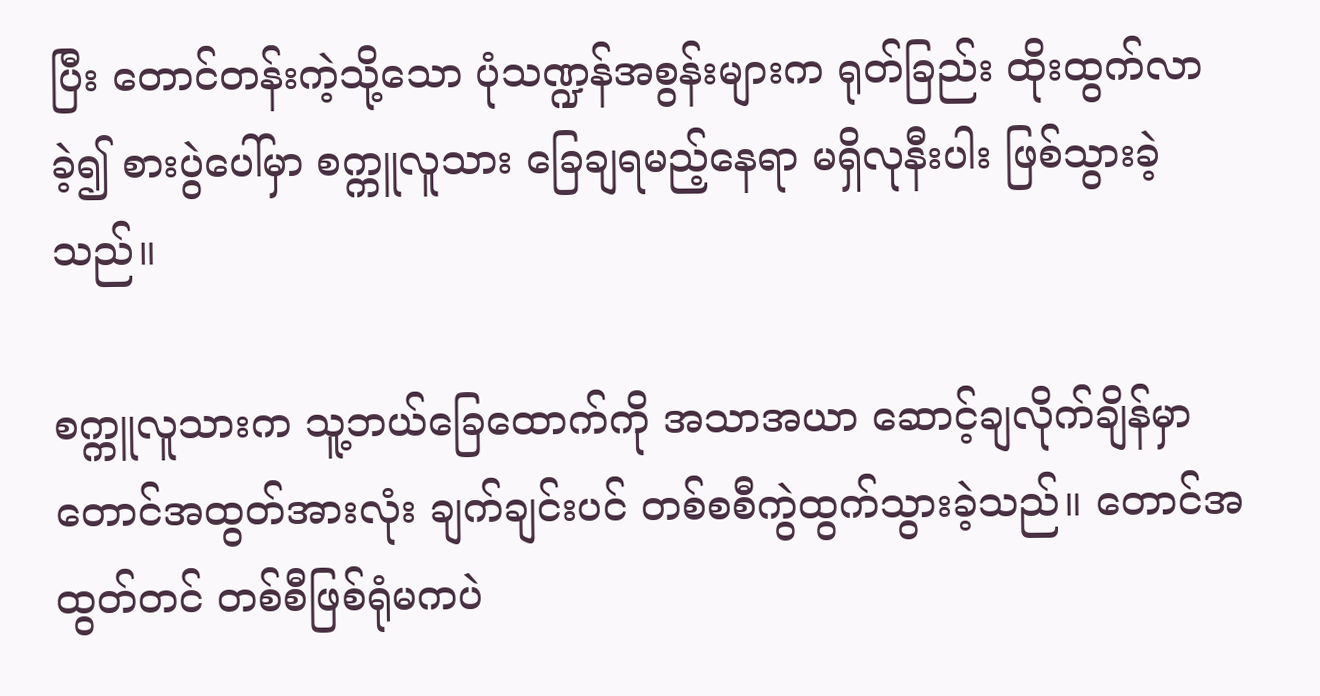ပြီး တောင်တန်းကဲ့သို့သော ပုံသဏ္ဍန်အစွန်းများက ရုတ်ခြည်း ထိုးထွက်လာခဲ့၍ စားပွဲပေါ်မှာ စက္ကူလူသား ခြေချရမည့်နေရာ မရှိလုနီးပါး ဖြစ်သွားခဲ့သည်။

စက္ကူလူသားက သူ့ဘယ်ခြေထောက်ကို အသာအယာ ဆောင့်ချလိုက်ချိန်မှာ တောင်အထွတ်အားလုံး ချက်ချင်းပင် တစ်စစီကွဲထွက်သွားခဲ့သည်။ တောင်အထွတ်‌တင် တစ်စီဖြစ်ရုံမကပဲ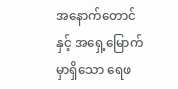အနောက်တောင်နှင့် အရှေ့မြောက်မှာရှိသော ရေဖ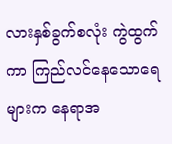လားနှစ်ခွက်စလုံး ကွဲထွက်ကာ ကြည်လင်နေသောရေများက နေရာအ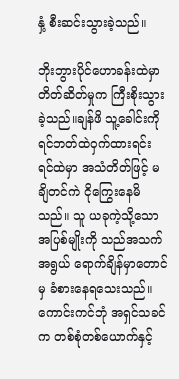နှံ့ စီးဆင်းသွားခဲ့သည်။

ဘိုးဘွားပိုင်ဟောခန်းထဲမှာ တိတ်ဆိတ်မှုက ကြီးစိုးသွားခဲ့သည်။ချန်ဖိ သူ့ခေါင်းကို ရင်ဘတ်ထဲဝှက်ထားရင်း ရင်ထဲမှာ အသံတိတ်ဖြင့် မချိတင်ကဲ ငိုကြွေးနေမိသည်။ သူ ယခုကဲ့သို့သော အပြစ်မျိုးကို သည်အသက်အရွယ် ရောက်ချိန်မှာတောင်မှ ခံစားနေ‌ရသေးသည်။ ကောင်းကင်ဘုံ အရှင်သခင်က တစ်စုံတစ်ယောက်နှင့်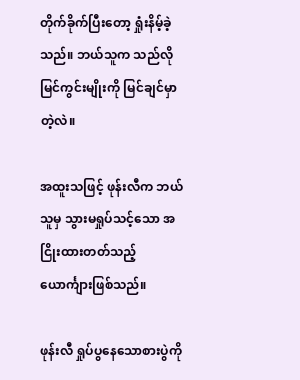တိုက်ခိုက်ပြီးတော့ ရှုံးနိမ့်ခဲ့သည်။ ဘယ်သူက သည်လိုမြင်ကွင်းမျိုးကို မြင်ချင်မှာတဲ့လဲ။

အထူးသဖြင့် ဖုန်းလီက ဘယ်သူမှ သွားမရှုပ်သင့်သော အငြိုးထားတတ်သည့် ယောင်္ကျားဖြစ်သည်။

ဖုန်းလီ ရှုပ်ပွနေသောစားပွဲကို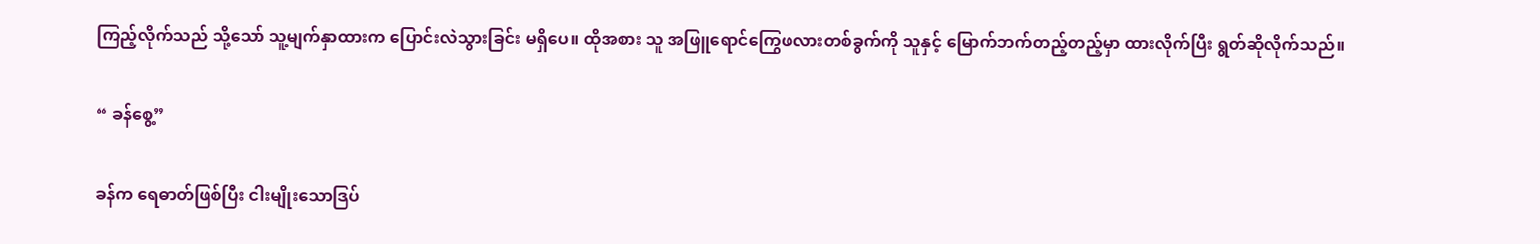ကြည့်လိုက်သည် သို့သော် သူ့မျက်နှာထားက ပြောင်းလဲသွားခြင်း မရှိပေ။ ထိုအစား သူ အဖြူရောင်ကြွေဖလားတစ်ခွက်ကို သူနှင့် မြောက်ဘက်တည့်တည့်မှာ ထားလိုက်ပြီး ရွတ်ဆိုလိုက်သည်။

“ ခန်စွေ့”

ခန်က ရေဓာတ်ဖြစ်ပြီး ငါးမျိုးသောဒြပ်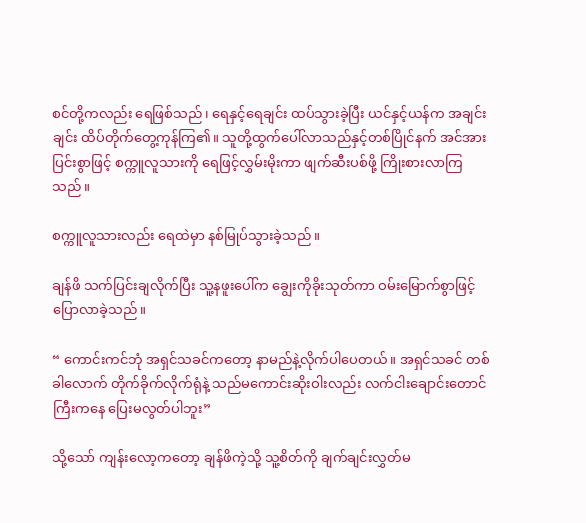စင်‌တို့ကလည်း ရေဖြစ်သည်၊ ရေနှင့်ရေချင်း ထပ်သွားခဲ့ပြီး ယင်နှင့်ယန်က အချင်းချင်း ထိပ်တိုက်တွေ့ကုန်ကြ၏။ သူတို့ထွက်ပေါ်လာသည်နှင့်တစ်ပြိုင်နက် အင်အားပြင်းစွာဖြင့် စက္ကူလူသားကို ရေဖြင့်လွှမ်းမိုးကာ ဖျက်ဆီးပစ်ဖို့ ကြိုးစားလာကြသည်။

စက္ကူလူသားလည်း ရေထဲမှာ နစ်မြုပ်သွားခဲ့သည်။

ချန်ဖိ သက်ပြင်းချလိုက်ပြီး သူ့နဖူးပေါ်က ချွေးကိုခိုးသုတ်ကာ ဝမ်းမြောက်စွာဖြင့် ပြောလာခဲ့သည်။

“ ကောင်းကင်ဘုံ အရှင်သခင်ကတော့ နာမည်နဲ့လိုက်ပါပေတယ်။ အရှင်သခင် တစ်ခါလောက် တိုက်ခိုက်လိုက်ရုံနဲ့ သည်မကောင်းဆိုးဝါးလည်း လက်ငါးချောင်းတောင်ကြီးကနေ ပြေးမလွတ်ပါဘူး”

သို့သော် ကျန်းလော့ကတော့ ချန်ဖိကဲ့သို့ သူ့စိတ်ကို ချက်ချင်းလွှတ်မ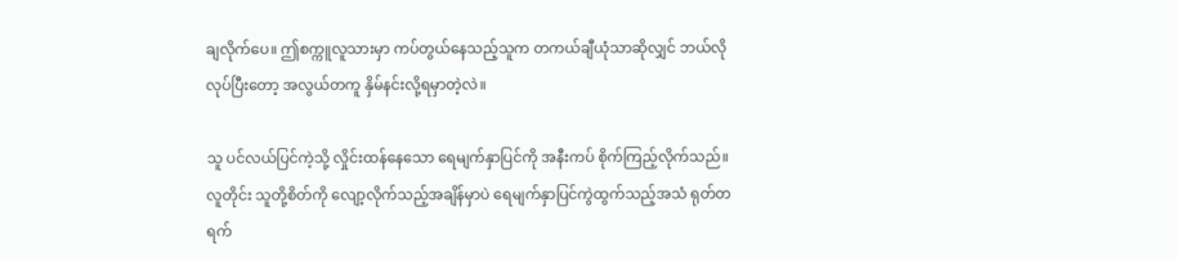ချလိုက်ပေ။ ဤစက္ကူလူသားမှာ ကပ်တွယ်နေသည့်သူက တကယ်ချီယုံသာဆိုလျှင် ဘယ်လိုလုပ်ပြီးတော့ အလွယ်တကူ နှိမ်နင်းလို့ရမှာတဲ့လဲ။

သူ ပင်လယ်ပြင်ကဲ့သို့ လှိုင်းထန်နေသော ရေမျက်နှာပြင်ကို အနီးကပ် စိုက်ကြည့်လိုက်သည်။ လူတိုင်း သူတို့စိတ်ကို လျော့လိုက်သည့်အချိန်မှာပဲ ရေမျက်နှာပြင်ကွဲထွက်သည့်အသံ ရုတ်တရက်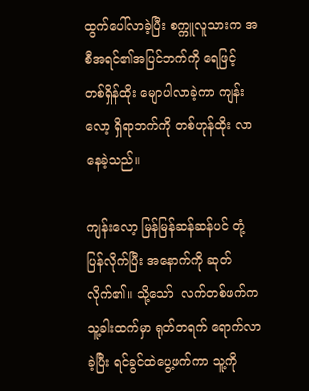ထွက်ပေါ်လာခဲ့ပြီး စက္ကူလူသားက အစီအရင်၏အပြင်ဘက်ကို ရေဖြင့် တစ်ရှိန်ထိုး မျောပါလာခဲ့ကာ ကျန်းလော့ ရှိရာဘက်ကို တစ်ဟုန်ထိုး လာနေခဲ့သည်။

ကျန်းလော့ မြန်မြန်ဆန်ဆန်ပင် တုံ့ပြန်လိုက်ပြီး အနောက်ကို ဆုတ်လိုက်၏။ သို့‌သော်  လက်တစ်ဖက်က သူ့ခါးထက်မှာ ရုတ်တရက် ရောက်လာခဲ့ပြီး ရင်ခွင်ထဲပွေ့ဖက်ကာ သူ့ကို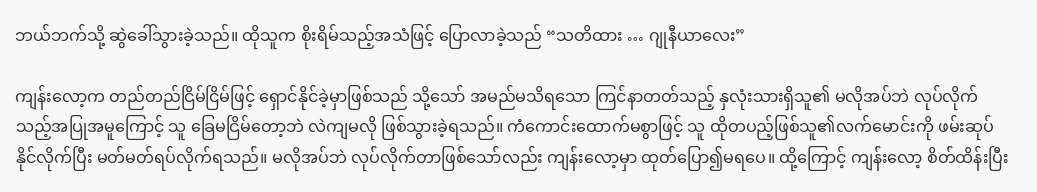ဘယ်ဘက်သို့ ဆွဲခေါ်သွားခဲ့သည်။ ထိုသူက စိုးရိမ်သည့်အသံဖြင့် ပြောလာခဲ့သည် “သတိထား … ဂျုနီယာလေး”

ကျန်းလော့က တည်တည်ငြိမ်ငြိမ်ဖြင့် ရှောင်နိုင်ခဲ့မှာဖြစ်သည် သို့သော် အမည်မသိရသော ကြင်နာတတ်သည့် နှလုံးသားရှိသူ၏ မလိုအပ်ဘဲ လုပ်လိုက်သည့်အပြုအမူကြောင့် သူ ခြေမငြိမ်တော့ဘဲ လဲကျမလို ဖြစ်သွားခဲ့ရသည်။ ကံကောင်းထောက်မစွာဖြင့် သူ ထိုတပည့်ဖြစ်သူ၏လက်မောင်းကို ဖမ်းဆုပ်နိုင်လိုက်ပြီး မတ်မတ်ရပ်လိုက်ရသည်။ မလိုအပ်ဘဲ လုပ်လိုက်တာဖြစ်သော်လည်း ကျန်းလော့မှာ ထုတ်ပြော၍မရပေ။ ထို့ကြောင့် ကျန်းလော့ စိတ်ထိန်းပြီး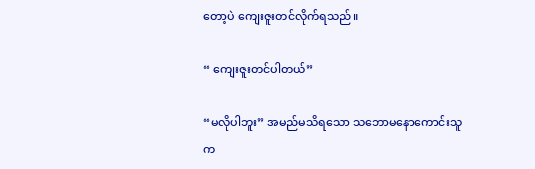တော့ပဲ ကျေးဇူးတင်လိုက်ရသည်။

“ ကျေးဇူးတင်ပါတယ်”

“မလိုပါဘူး” အမည်မသိရသော သဘောမနောကောင်းသူက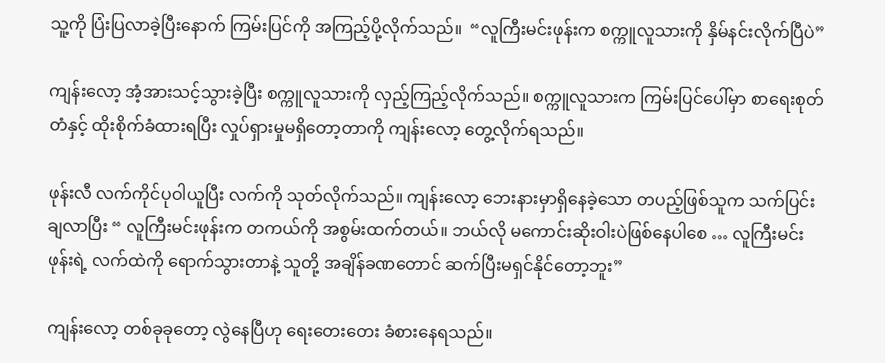သူ့ကို ပြံးပြလာခဲ့ပြီးနောက် ကြမ်းပြင်ကို အကြည့်ပို့လိုက်သည်။  “လူကြီးမင်းဖုန်းက စက္ကူလူသားကို နှိမ်နင်းလိုက်ပြီပဲ”

ကျန်းလော့ အံ့အားသင့်သွားခဲ့ပြီး စက္ကူလူသားကို လှည့်ကြည့်လိုက်သည်။ စက္ကူလူသားက ကြမ်းပြင်ပေါ်မှာ စာ‌ရေးစုတ်တံနှင့် ထိုးစိုက်ခံထားရပြီး လှုပ်ရှားမှုမရှိတော့တာကို ကျန်းလော့ တွေ့လိုက်ရသည်။

ဖုန်းလီ လက်ကိုင်ပုဝါယူပြီး လက်ကို သုတ်လိုက်သည်။ ကျန်းလော့ ဘေးနားမှာရှိနေခဲ့သော တပည့်ဖြစ်သူက သက်ပြင်းချလာပြီး “ လူကြီးမင်းဖုန်းက တကယ်ကို အစွမ်းထက်တယ်။ ဘယ်လို မကောင်းဆိုးဝါးပဲဖြစ်နေပါစေ … လူကြီးမင်းဖုန်းရဲ့ လက်ထဲကို ရောက်သွားတာနဲ့ သူတို့ အချိန်ခဏတောင် ဆက်ပြီးမရှင်နိုင်တော့ဘူး”

ကျန်းလော့ တစ်ခုခုတော့ လွဲနေပြီဟု ရေးတေးတေး ခံစားနေရသည်။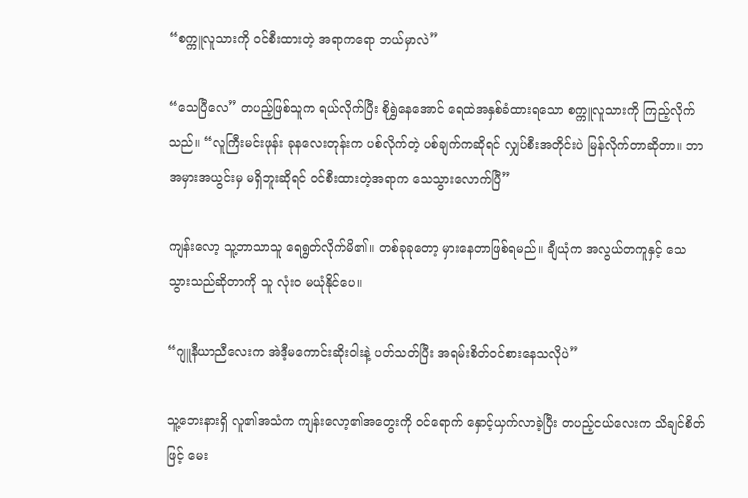“စက္ကူလူသားကို ဝင်စီးထားတဲ့ အရာကရော ဘယ်မှာလဲ”

“သေပြီလေ” တပည့်ဖြစ်သူက ရယ်လိုက်ပြီး စိုရွှဲနေအောင် ရေထဲအနှစ်ခံထားရသော စက္ကူလူသားကို ကြည့်လိုက်သည်။ “လူကြီးမင်းဖုန်း ခုနလေးတုန်းက ပစ်လိုက်တဲ့ ပစ်ချက်ကဆိုရင် လျှပ်စီးအတိုင်းပဲ မြန်လိုက်တာဆိုတာ။ ဘာအမှားအယွင်းမှ မရှိဘူးဆိုရင် ဝင်စီးထားတဲ့အရာက သေသွားလောက်ပြီ”

ကျန်းလော့ သူ့ဘာသာသူ ရေရွတ်လိုက်မိ၏။ တစ်ခုခုတော့ မှားနေတာဖြစ်ရမည်။ ချီယုံက အလွယ်တကူနှင့် သေသွားသည်ဆိုတာကို သူ လုံးဝ မယုံနိုင်ပေ။

“ဂျူနီယာညီလေးက အဲဒီ့မကောင်းဆိုးဝါးနဲ့ ပတ်သတ်ပြီး အရမ်းစိတ်ဝင်စားနေသလိုပဲ”

သူ့ဘေးနားရှိ လူ၏အသံက ကျန်းလော့၏အတွေးကို ဝင်ရောက် နှောင့်ယှက်လာခဲ့ပြီး တပည့်ငယ်လေးက သိချင်စိတ်ဖြင့် မေး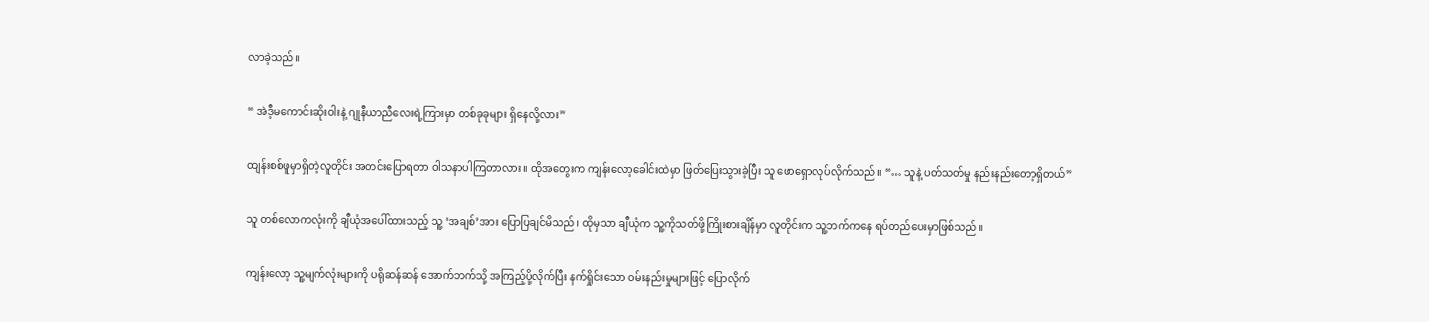လာခဲ့သည်။

“ အဲဒီ့မကောင်းဆိုးဝါးနဲ့ ဂျုနီယာညီလေးရဲ့ကြားမှာ တစ်ခုခုများ ရှိနေလို့လား”

ထျန်းစစ်ဖူမှာရှိတဲ့လူတိုင်း အတင်းပြောရတာ ဝါသနာပါကြတာလား။ ထိုအတွေးက ကျန်းလော့ခေါင်းထဲမှာ ဖြတ်ပြေးသွားခဲ့ပြီး သူ ဖောရှောလုပ်လိုက်သည်။ “… သူနဲ့ ပတ်သတ်မှု နည်းနည်းတော့ရှိတယ်”

သူ တစ်လောကလုံးကို ချီယုံအပေါ်ထားသည့် သူ့ ‘အချစ်’အား ပြောပြချင်မိသည်၊ ထိုမှသာ ချီယုံက သူ့ကိုသတ်ဖို့ကြိုးစားချိန်မှာ လူတိုင်းက သူ့ဘက်ကနေ ရပ်တည်ပေးမှာဖြစ်သည်။

ကျန်းလော့ သူ့မျက်လုံးများကို ပရိုဆန်ဆန် အောက်ဘက်သို့ အကြည့်ပို့လိုက်ပြီး နက်ရှိုင်းသော ဝမ်းနည်းမှုများဖြင့် ပြောလိုက်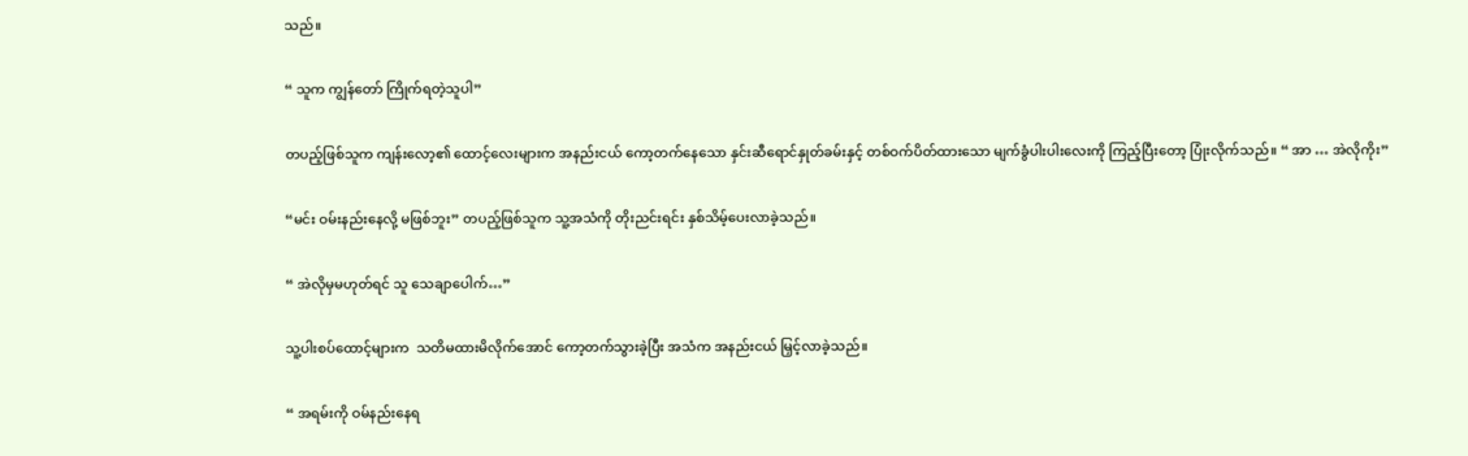သည်။

“ သူက ကျွန်တော် ကြိုက်ရတဲ့သူပါ”

တပည့်ဖြစ်သူက ကျန်းလော့၏ ထောင့်လေးများက အနည်းငယ် ကော့တက်နေသော နှင်းဆီရောင်နှုတ်ခမ်းနှင့် တစ်ဝက်ပိတ်ထားသော မျက်ခွံပါးပါးလေးကို ကြည့်ပြီးတော့ ပြုံးလိုက်သည်။ “ အာ … အဲလိုကိုး”

“မင်း ဝမ်းနည်းနေလို့ မဖြစ်ဘူး‌” တပည့်ဖြစ်သူက သူ့အသံကို တိုးညင်းရင်း နှစ်သိမ့်ပေးလာခဲ့သည်။

“ အဲလိုမှမဟုတ်ရင် သူ သေချာပေါက်…”

သူ့ပါးစပ်ထောင့်များက  သတိမထားမိလိုက်အောင် ကော့တက်သွားခဲ့ပြီး အသံက အနည်းငယ် မြှင့်လာခဲ့သည်။

“ အရမ်းကို ဝမ်နည်းနေရ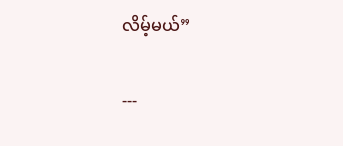လိမ့်မယ်”

---